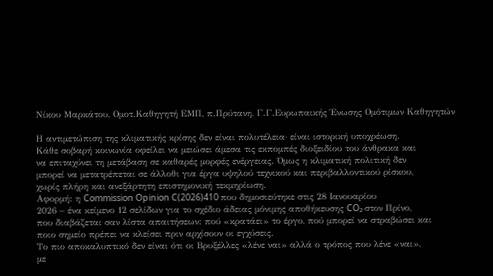Νίκου Μαρκάτου, Ομοτ.Καθηγητή ΕΜΠ, π.Πρύτανη, Γ.Γ.Ευρωπαικής Ένωσης Ομότιμων Καθηγητών

Η αντιμετώπιση της κλιματικής κρίσης δεν είναι πολυτέλεια· είναι ιστορική υποχρέωση.
Κάθε σοβαρή κοινωνία οφείλει να μειώσει άμεσα τις εκπομπές διοξειδίου του άνθρακα και
να επιταχύνει τη μετάβαση σε καθαρές μορφές ενέργειας. Όμως η κλιματική πολιτική δεν
μπορεί να μετατρέπεται σε άλλοθι για έργα υψηλού τεχνικού και περιβαλλοντικού ρίσκου,
χωρίς πλήρη και ανεξάρτητη επιστημονική τεκμηρίωση.
Αφορμή: η Commission Opinion C(2026)410 που δημοσιεύτηκε στις 28 Ιανουαρίου
2026 – ένα κείμενο 12 σελίδων για το σχέδιο άδειας μόνιμης αποθήκευσης CO₂ στον Πρίνο,
που διαβάζεται σαν λίστα απαιτήσεων: πού «κρατάει» το έργο, πού μπορεί να στραβώσει και
ποιο σημείο πρέπει να κλείσει πριν αρχίσουν οι εγχύσεις.
Το πιο αποκαλυπτικό δεν είναι ότι οι Βρυξέλλες «λένε ναι» αλλά ο τρόπος που λένε «ναι»,
με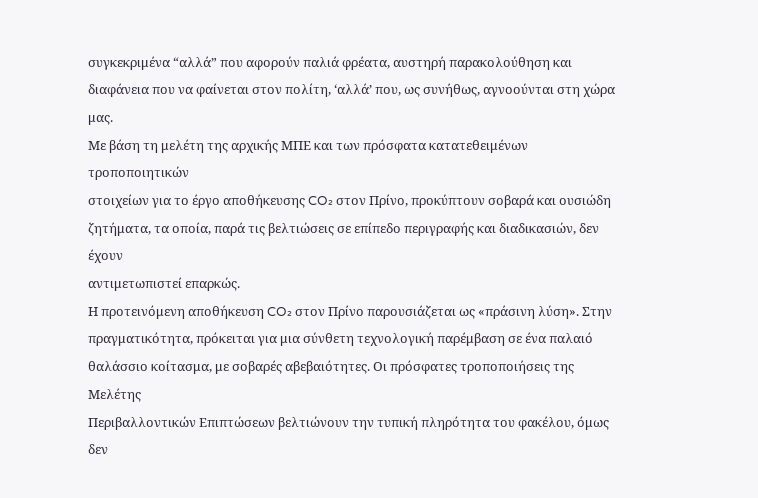συγκεκριμένα “αλλά” που αφορούν παλιά φρέατα, αυστηρή παρακολούθηση και
διαφάνεια που να φαίνεται στον πολίτη, ‘αλλά’ που, ως συνήθως, αγνοούνται στη χώρα μας.
Με βάση τη μελέτη της αρχικής ΜΠΕ και των πρόσφατα κατατεθειμένων τροποποιητικών
στοιχείων για το έργο αποθήκευσης CO₂ στον Πρίνο, προκύπτουν σοβαρά και ουσιώδη
ζητήματα, τα οποία, παρά τις βελτιώσεις σε επίπεδο περιγραφής και διαδικασιών, δεν έχουν
αντιμετωπιστεί επαρκώς.
Η προτεινόμενη αποθήκευση CO₂ στον Πρίνο παρουσιάζεται ως «πράσινη λύση». Στην
πραγματικότητα, πρόκειται για μια σύνθετη τεχνολογική παρέμβαση σε ένα παλαιό
θαλάσσιο κοίτασμα, με σοβαρές αβεβαιότητες. Οι πρόσφατες τροποποιήσεις της Μελέτης
Περιβαλλοντικών Επιπτώσεων βελτιώνουν την τυπική πληρότητα του φακέλου, όμως δεν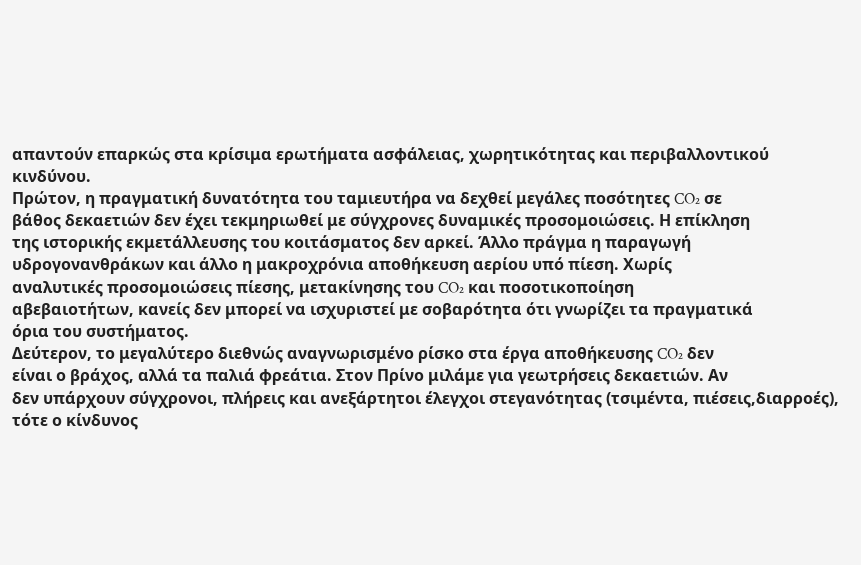απαντούν επαρκώς στα κρίσιμα ερωτήματα ασφάλειας, χωρητικότητας και περιβαλλοντικού
κινδύνου.
Πρώτον, η πραγματική δυνατότητα του ταμιευτήρα να δεχθεί μεγάλες ποσότητες CO₂ σε
βάθος δεκαετιών δεν έχει τεκμηριωθεί με σύγχρονες δυναμικές προσομοιώσεις. Η επίκληση
της ιστορικής εκμετάλλευσης του κοιτάσματος δεν αρκεί. Άλλο πράγμα η παραγωγή
υδρογονανθράκων και άλλο η μακροχρόνια αποθήκευση αερίου υπό πίεση. Χωρίς
αναλυτικές προσομοιώσεις πίεσης, μετακίνησης του CO₂ και ποσοτικοποίηση
αβεβαιοτήτων, κανείς δεν μπορεί να ισχυριστεί με σοβαρότητα ότι γνωρίζει τα πραγματικά
όρια του συστήματος.
Δεύτερον, το μεγαλύτερο διεθνώς αναγνωρισμένο ρίσκο στα έργα αποθήκευσης CO₂ δεν
είναι ο βράχος, αλλά τα παλιά φρεάτια. Στον Πρίνο μιλάμε για γεωτρήσεις δεκαετιών. Αν
δεν υπάρχουν σύγχρονοι, πλήρεις και ανεξάρτητοι έλεγχοι στεγανότητας (τσιμέντα, πιέσεις,διαρροές), τότε ο κίνδυνος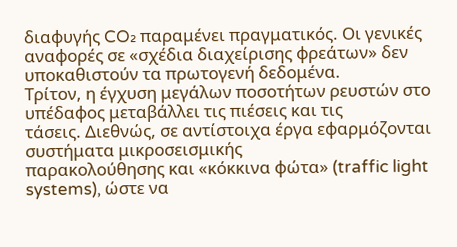διαφυγής CO₂ παραμένει πραγματικός. Οι γενικές αναφορές σε «σχέδια διαχείρισης φρεάτων» δεν υποκαθιστούν τα πρωτογενή δεδομένα.
Τρίτον, η έγχυση μεγάλων ποσοτήτων ρευστών στο υπέδαφος μεταβάλλει τις πιέσεις και τις
τάσεις. Διεθνώς, σε αντίστοιχα έργα εφαρμόζονται συστήματα μικροσεισμικής
παρακολούθησης και «κόκκινα φώτα» (traffic light systems), ώστε να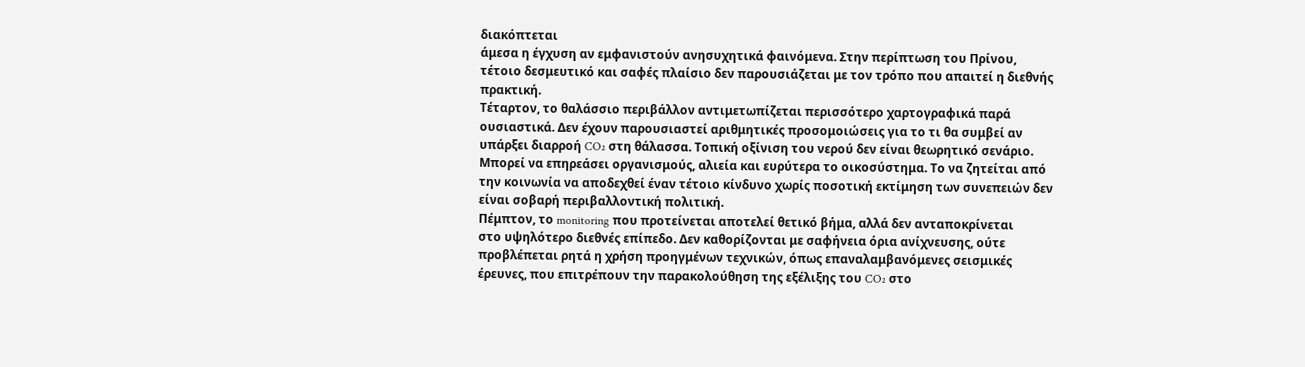διακόπτεται
άμεσα η έγχυση αν εμφανιστούν ανησυχητικά φαινόμενα. Στην περίπτωση του Πρίνου,
τέτοιο δεσμευτικό και σαφές πλαίσιο δεν παρουσιάζεται με τον τρόπο που απαιτεί η διεθνής
πρακτική.
Τέταρτον, το θαλάσσιο περιβάλλον αντιμετωπίζεται περισσότερο χαρτογραφικά παρά
ουσιαστικά. Δεν έχουν παρουσιαστεί αριθμητικές προσομοιώσεις για το τι θα συμβεί αν
υπάρξει διαρροή CO₂ στη θάλασσα. Τοπική οξίνιση του νερού δεν είναι θεωρητικό σενάριο.
Μπορεί να επηρεάσει οργανισμούς, αλιεία και ευρύτερα το οικοσύστημα. Το να ζητείται από
την κοινωνία να αποδεχθεί έναν τέτοιο κίνδυνο χωρίς ποσοτική εκτίμηση των συνεπειών δεν
είναι σοβαρή περιβαλλοντική πολιτική.
Πέμπτον, το monitoring που προτείνεται αποτελεί θετικό βήμα, αλλά δεν ανταποκρίνεται
στο υψηλότερο διεθνές επίπεδο. Δεν καθορίζονται με σαφήνεια όρια ανίχνευσης, ούτε
προβλέπεται ρητά η χρήση προηγμένων τεχνικών, όπως επαναλαμβανόμενες σεισμικές
έρευνες, που επιτρέπουν την παρακολούθηση της εξέλιξης του CO₂ στο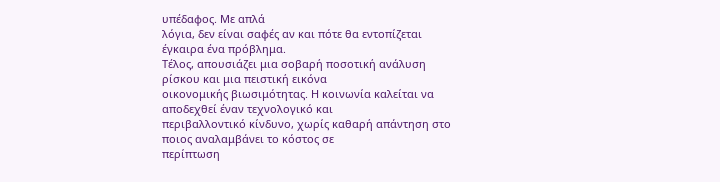υπέδαφος. Με απλά
λόγια, δεν είναι σαφές αν και πότε θα εντοπίζεται έγκαιρα ένα πρόβλημα.
Τέλος, απουσιάζει μια σοβαρή ποσοτική ανάλυση ρίσκου και μια πειστική εικόνα
οικονομικής βιωσιμότητας. Η κοινωνία καλείται να αποδεχθεί έναν τεχνολογικό και
περιβαλλοντικό κίνδυνο, χωρίς καθαρή απάντηση στο ποιος αναλαμβάνει το κόστος σε
περίπτωση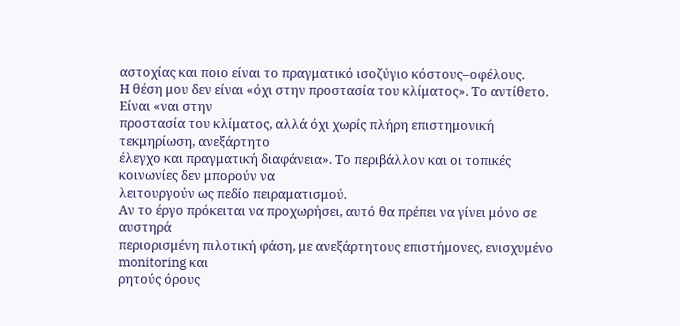αστοχίας και ποιο είναι το πραγματικό ισοζύγιο κόστους–οφέλους.
Η θέση μου δεν είναι «όχι στην προστασία του κλίματος». Το αντίθετο. Είναι «ναι στην
προστασία του κλίματος, αλλά όχι χωρίς πλήρη επιστημονική τεκμηρίωση, ανεξάρτητο
έλεγχο και πραγματική διαφάνεια». Το περιβάλλον και οι τοπικές κοινωνίες δεν μπορούν να
λειτουργούν ως πεδίο πειραματισμού.
Αν το έργο πρόκειται να προχωρήσει, αυτό θα πρέπει να γίνει μόνο σε αυστηρά
περιορισμένη πιλοτική φάση, με ανεξάρτητους επιστήμονες, ενισχυμένο monitoring και
ρητούς όρους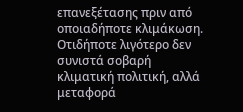επανεξέτασης πριν από οποιαδήποτε κλιμάκωση. Οτιδήποτε λιγότερο δεν
συνιστά σοβαρή κλιματική πολιτική, αλλά μεταφορά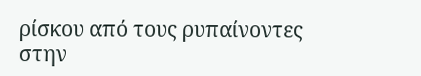ρίσκου από τους ρυπαίνοντες στην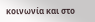κοινωνία και στο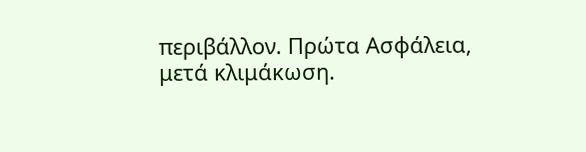περιβάλλον. Πρώτα Ασφάλεια, μετά κλιμάκωση.